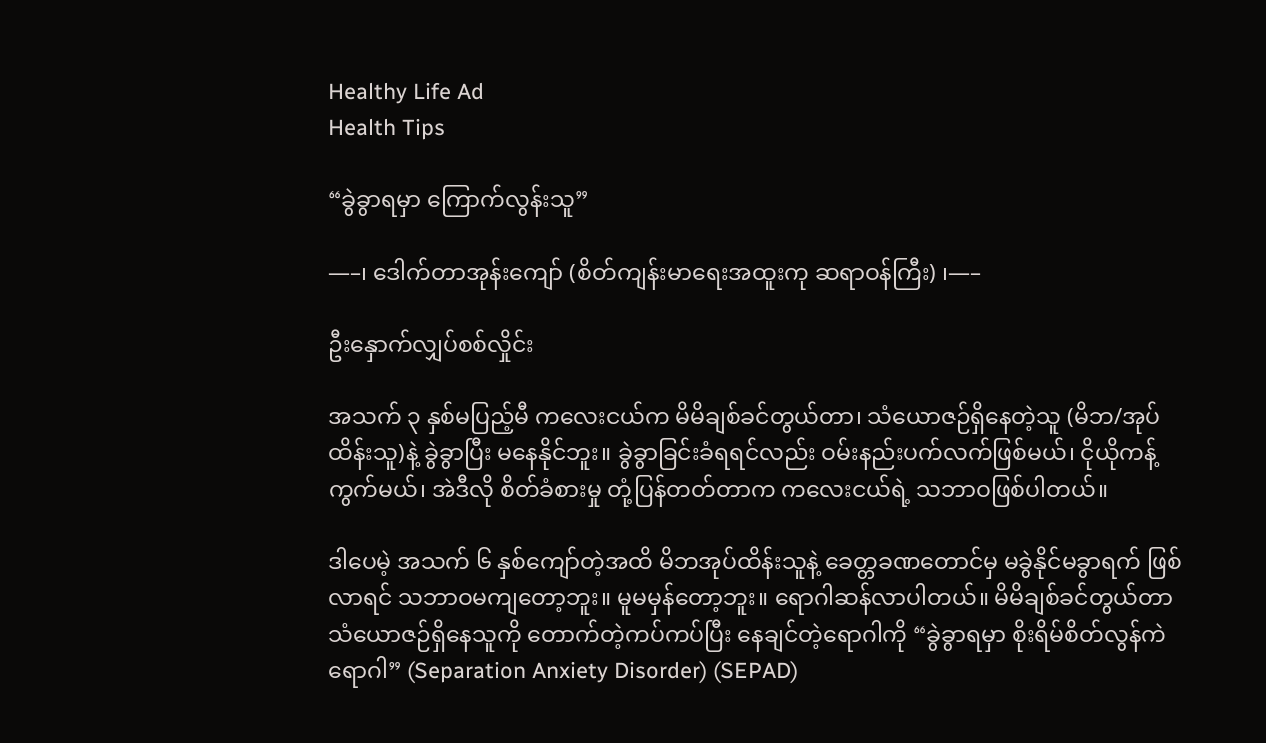Healthy Life Ad
Health Tips

“ခွဲခွာရမှာ ကြောက်လွန်းသူ”

—–၊ ဒေါက်တာအုန်းကျော် (စိတ်ကျန်းမာရေးအထူးကု ဆရာဝန်ကြီး) ၊—–

ဦးနှောက်လျှပ်စစ်လှိုင်း

အသက် ၃ နှစ်မပြည့်မီ ကလေးငယ်က မိမိချစ်ခင်တွယ်တာ၊ သံယောဇဉ်ရှိနေတဲ့သူ (မိဘ/အုပ်ထိန်းသူ)နဲ့ ခွဲခွာပြီး မနေနိုင်ဘူး။ ခွဲခွာခြင်းခံရရင်လည်း ဝမ်းနည်းပက်လက်ဖြစ်မယ်၊ ငိုယိုကန့်ကွက်မယ်၊ အဲဒီလို စိတ်ခံစားမှု တုံ့ပြန်တတ်တာက ကလေးငယ်ရဲ့ သဘာဝဖြစ်ပါတယ်။

ဒါပေမဲ့ အသက် ၆ နှစ်ကျော်တဲ့အထိ မိဘအုပ်ထိန်းသူနဲ့ ခေတ္တခဏတောင်မှ မခွဲနိုင်မခွာရက် ဖြစ်လာရင် သဘာဝမကျတော့ဘူး။ မူမမှန်တော့ဘူး။ ရောဂါဆန်လာပါတယ်။ မိမိချစ်ခင်တွယ်တာ သံယောဇဉ်ရှိနေသူကို တောက်တဲ့ကပ်ကပ်ပြီး နေချင်တဲ့ရောဂါကို “ခွဲခွာရမှာ စိုးရိမ်စိတ်လွန်ကဲရောဂါ” (Separation Anxiety Disorder) (SEPAD)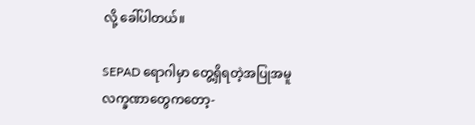လို့ ခေါ်ပါတယ်။

SEPAD ရောဂါမှာ တွေ့ရှိရတဲ့အပြုအမူ လက္ခဏာတွေကတော့-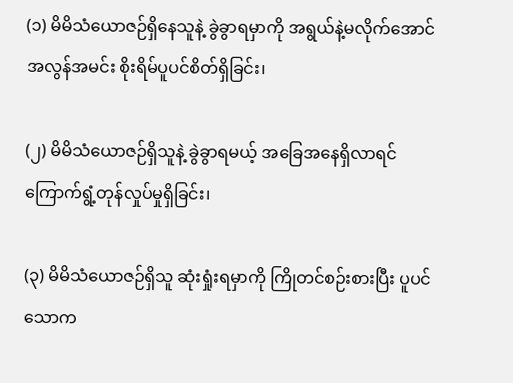(၁) မိမိသံယောဇဉ်ရှိနေသူနဲ့ ခွဲခွာရမှာကို အရွယ်နဲ့မလိုက်အောင် အလွန်အမင်း စိုးရိမ်ပူပင်စိတ်ရှိခြင်း၊

(၂) မိမိသံယောဇဉ်ရှိသူနဲ့ ခွဲခွာရမယ့် အခြေအနေရှိလာရင် ကြောက်ရွံ့တုန်လှုပ်မှုရှိခြင်း၊

(၃) မိမိသံယောဇဉ်ရှိသူ ဆုံးရှုံးရမှာကို ကြိုတင်စဉ်းစားပြီး ပူပင်သောက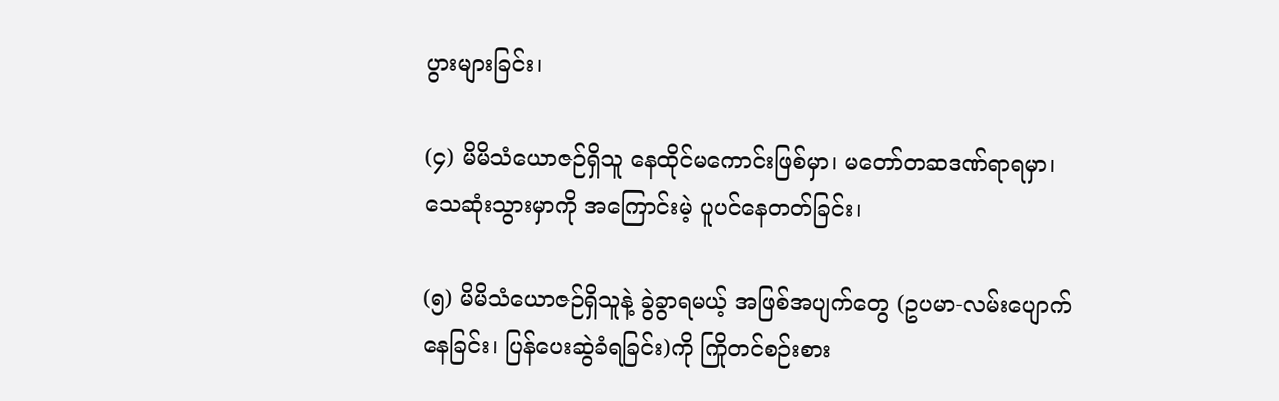ပွားများခြင်း၊

(၄) မိမိသံယောဇဉ်ရှိသူ နေထိုင်မကောင်းဖြစ်မှာ၊ မတော်တဆဒဏ်ရာရမှာ၊ သေဆုံးသွားမှာကို အကြောင်းမဲ့ ပူပင်နေတတ်ခြင်း၊

(၅) မိမိသံယောဇဉ်ရှိသူနဲ့ ခွဲခွာရမယ့် အဖြစ်အပျက်တွေ (ဥပမာ-လမ်းပျောက်နေခြင်း၊ ပြန်ပေးဆွဲခံရခြင်း)ကို ကြိုတင်စဉ်းစား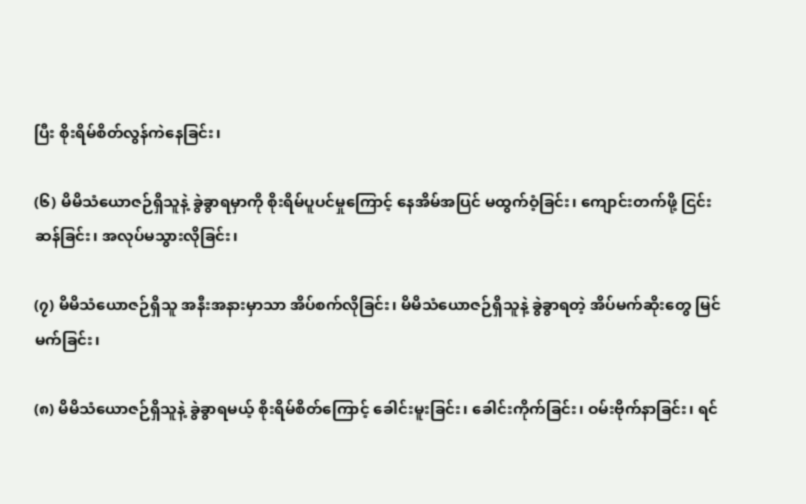ပြီး စိုးရိမ်စိတ်လွန်ကဲနေခြင်း၊

(၆) မိမိသံယောဇဉ်ရှိသူနဲ့ ခွဲခွာရမှာကို စိုးရိမ်ပူပင်မှုကြောင့် နေအိမ်အပြင် မထွက်ဝံ့ခြင်း၊ ကျောင်းတက်ဖို့ ငြင်းဆန်ခြင်း၊ အလုပ်မသွားလိုခြင်း၊

(၇) မိမိသံယောဇဉ်ရှိသူ အနီးအနားမှာသာ အိပ်စက်လိုခြင်း၊ မိမိသံယောဇဉ်ရှိသူနဲ့ ခွဲခွာရတဲ့ အိပ်မက်ဆိုးတွေ မြင်မက်ခြင်း၊

(၈) မိမိသံယောဇဉ်ရှိသူနဲ့ ခွဲခွာရမယ့် စိုးရိမ်စိတ်ကြောင့် ခေါင်းမူးခြင်း၊ ခေါင်းကိုက်ခြင်း၊ ဝမ်းဗိုက်နာခြင်း၊ ရင်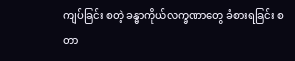ကျပ်ခြင်း စတဲ့ ခန္ဓာကိုယ်လက္ခဏာတွေ ခံစားရခြင်း စတာ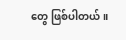တွေ ဖြစ်ပါတယ်။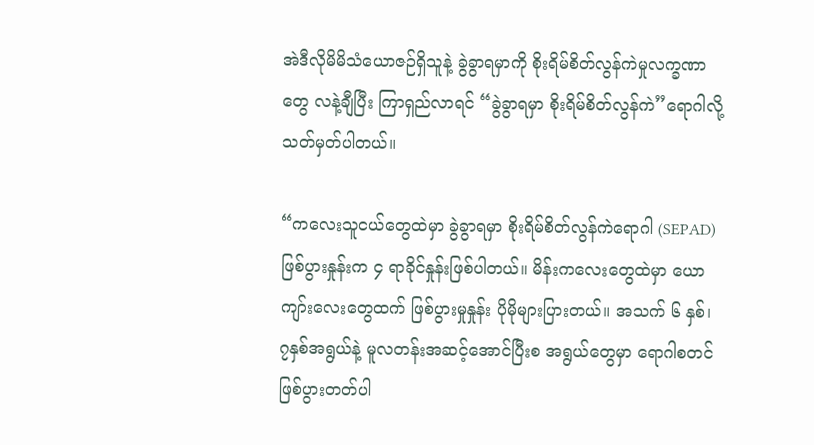အဲဒီလိုမိမိသံယောဇဉ်ရှိသူနဲ့ ခွဲခွာရမှာကို စိုးရိမ်စိတ်လွန်ကဲမှုလက္ခဏာတွေ လနဲ့ချီပြီး ကြာရှည်လာရင် “ခွဲခွာရမှာ စိုးရိမ်စိတ်လွန်ကဲ”ရောဂါလို့ သတ်မှတ်ပါတယ်။

“ကလေးသူငယ်တွေထဲမှာ ခွဲခွာရမှာ စိုးရိမ်စိတ်လွန်ကဲရောဂါ (SEPAD) ဖြစ်ပွားနှုန်းက ၄ ရာခိုင်နှုန်းဖြစ်ပါတယ်။ မိန်းကလေးတွေထဲမှာ ယောကျာ်းလေးတွေထက် ဖြစ်ပွားမှုနှုန်း ပိုမိုများပြားတယ်။ အသက် ၆ နှစ်၊ ၇နှစ်အရွယ်နဲ့ မူလတန်းအဆင့်အောင်ပြီးစ အရွယ်တွေမှာ ရောဂါစတင်ဖြစ်ပွားတတ်ပါ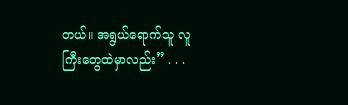တယ်။ အရွယ်ရောက်သူ လူကြီးတွေထဲမှာလည်း” . . .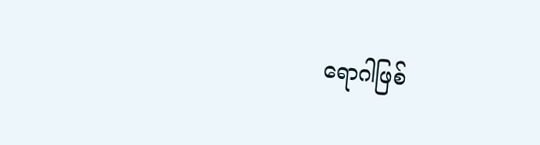ရောဂါဖြစ်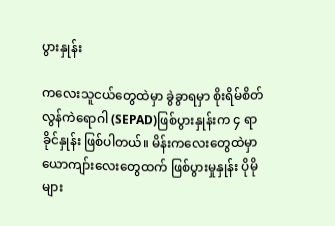ပွားနှုန်း

ကလေးသူငယ်တွေထဲမှာ ခွဲခွာရမှာ စိုးရိမ်စိတ်လွန်ကဲရောဂါ (SEPAD)ဖြစ်ပွားနှုန်းက ၄ ရာခိုင်နှုန်း ဖြစ်ပါတယ်။ မိန်းကလေးတွေထဲမှာ ယောကျာ်းလေးတွေထက် ဖြစ်ပွားမှုနှုန်း ပိုမိုများ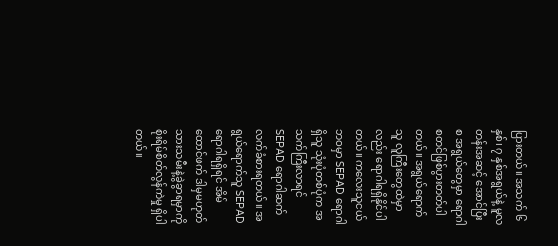ပြားတယ်။ အသက် ၆ နှစ်၊ ၇ နှစ်အရွယ်နဲ့ မူလတန်းအဆင့် အောင်ပြီးစ အရွယ်တွေမှာ ရောဂါစတင်ဖြစ်ပွားတတ်ပါတယ်။ အရွယ်ရောက်သူ လူကြီးတွေထဲမှာလည်း ရောဂါရရှိနိုင်ပါတယ်။ ကလေးသူငယ်ဘဝမှာ SEPAD ရောဂါရှိသူ သုံးပုံတစ်ပုံက အသက်ကြီးလာရင် SEPAD ရောဂါဆက်လက်ခံစားရတယ်။ အရွယ်ရောက်သူ SEPAD ရောဂါရရှိရင် အိမ်ထောင်ဖက် ဒါမှမဟုတ် သားသမီးနဲ့ခွဲခွာရမှာကို စိုးရိမ်စိတ်လွန်ကဲမှု ရှိပါတယ်။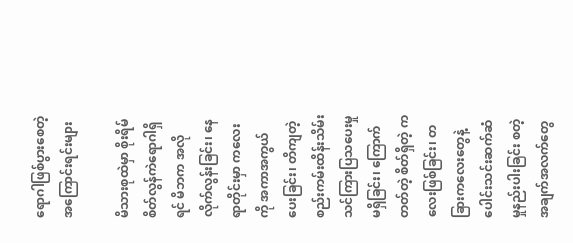ရောဂါဖြစ်ပွားစေတဲ့ အကြောင်းရင်းများ

မိသားစုထဲမှာ စိုးရိမ်စိတ်လွန်ကဲရောဂါရှိရင် မိဘက အလိုလိုက်လွန်းခြင်း၊ နေရာတိုင်းမှာ ကလေးကို အကာအကွယ်ပေးခြင်း၊ တိကျတဲ့ စည်းကမ်းထိန်းသိမ်းသင်ကြားပြသပေးမှု မရှိခြင်း၊ ကြောက်တတ်တဲ့ စိတ်ရှိတဲ့ ကလေးဖြစ်ခြင်း၊ တခြားကလေးတွေနဲ့ ပေါင်းသင်းဆက်ဆံမှုနည်းပါးခြင်း စတဲ့ အချက်အလက်တွေ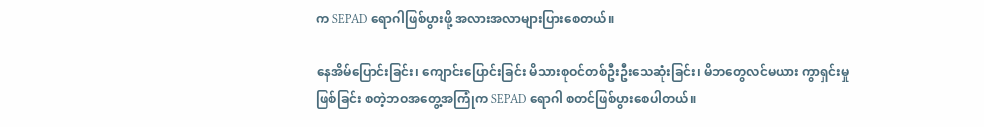က SEPAD ရောဂါဖြစ်ပွားဖို့ အလားအလာများပြားစေတယ်။

နေအိမ်ပြောင်းခြင်း၊ ကျောင်းပြောင်းခြင်း မိသားစုဝင်တစ်ဦးဦးသေဆုံးခြင်း၊ မိဘတွေလင်မယား ကွာရှင်းမှုဖြစ်ခြင်း စတဲ့ဘဝအတွေ့အကြုံက SEPAD ရောဂါ စတင်ဖြစ်ပွားစေပါတယ်။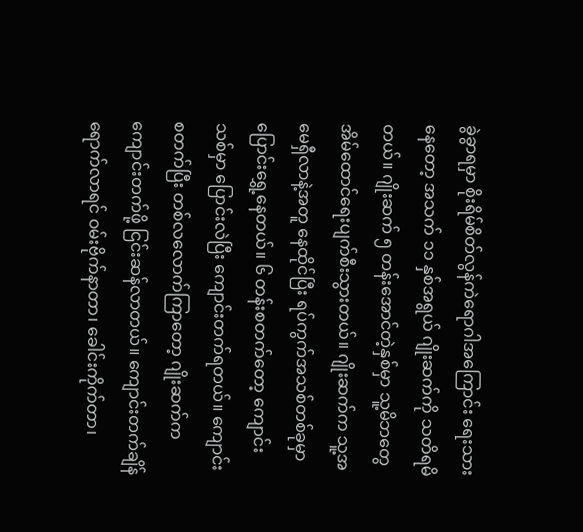ခွဲခွာရမှာ စိုးရိမ်စိတ်လွန်ကဲရောဂါအကြောင်း ရေးသားနေတော့ အသက် ၁၁ နှစ်အရွယ် ဂျိုးဆက်ကို သတိရမိတယ်။ ဂျိုးဆက် ၅ တန်းအောင်တဲ့နှစ်မှာ သူ့မိဘတွေ အိမ်ထောင်ရေးပျက်စီးသွားတယ်။ ဂျိုးဆက်က သူ့အမေရှီလာနဲ့အတူ နေထိုင်ပြီး ရပ်ကွက်အသစ်တစ်ခုမှာ ပြောင်းရွှေ့နေတယ်။ ၆ တန်းစတက်တော့ ကျောင်းသစ်မှာ ပြောင်းလဲပြီး ကျောင်းတက်ရတယ်။ ကျောင်းစတက်ပြီး တစ်လလောက်ကြာတော့ ဂျိုးဆက်က ကျောင်းတက်ဖို့ ငြင်းဆန်လာတယ်။ ကျောင်းတက်ချိန်ရောက်လာရင် ဝမ်းဗိုက်နာတာ၊ ခေါင်းကိုက်တာ၊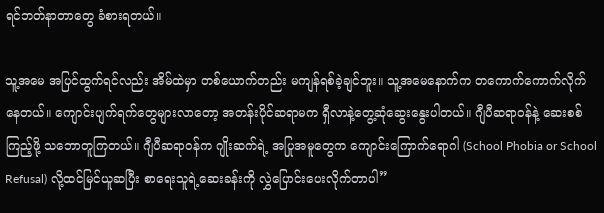ရင်ဘတ်နာတာတွေ ခံစားရတယ်။

သူ့အမေ အပြင်ထွက်ရင်လည်း အိမ်ထဲမှာ တစ်ယောက်တည်း မကျန်ရစ်ခဲ့ချင်ဘူး။ သူ့အမေနောက်က တကောက်ကောက်လိုက်နေတယ်။ ကျောင်းပျက်ရက်တွေများလာတော့ အတန်းပိုင်ဆရာမက ရှီလာနဲ့တွေ့ဆုံဆွေးနွေးပါတယ်။ ဂျီပီဆရာဝန်နဲ့ ဆေးစစ်ကြည့်ဖို့ သဘောတူကြတယ်။ ဂျီပီဆရာဝန်က ဂျိုးဆက်ရဲ့ အပြုအမူတွေက ကျောင်းကြောက်ရောဂါ (School Phobia or School Refusal) လို့ထင်မြင်ယူဆပြီး စာရေးသူရဲ့ဆေးခန်းကို လွှဲပြောင်းပေးလိုက်တာပါ”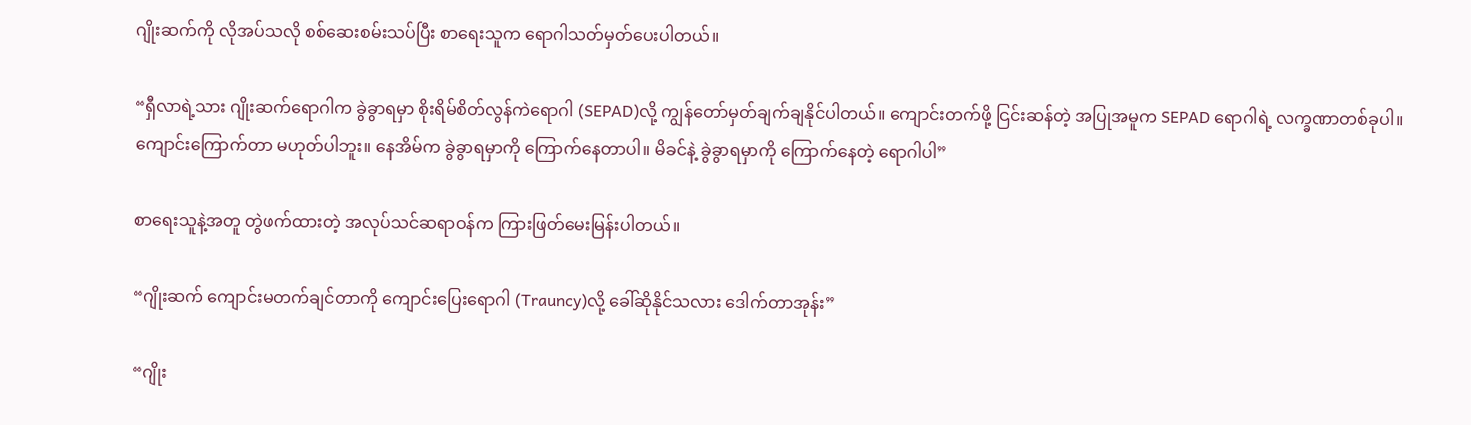ဂျိုးဆက်ကို လိုအပ်သလို စစ်ဆေးစမ်းသပ်ပြီး စာရေးသူက ရောဂါသတ်မှတ်ပေးပါတယ်။

“ရှီလာရဲ့သား ဂျိုးဆက်ရောဂါက ခွဲခွာရမှာ စိုးရိမ်စိတ်လွန်ကဲရောဂါ (SEPAD)လို့ ကျွန်တော်မှတ်ချက်ချနိုင်ပါတယ်။ ကျောင်းတက်ဖို့ ငြင်းဆန်တဲ့ အပြုအမူက SEPAD ရောဂါရဲ့ လက္ခဏာတစ်ခုပါ။ ကျောင်းကြောက်တာ မဟုတ်ပါဘူး။ နေအိမ်က ခွဲခွာရမှာကို ကြောက်နေတာပါ။ မိခင်နဲ့ ခွဲခွာရမှာကို ကြောက်နေတဲ့ ရောဂါပါ”

စာရေးသူနဲ့အတူ တွဲဖက်ထားတဲ့ အလုပ်သင်ဆရာဝန်က ကြားဖြတ်မေးမြန်းပါတယ်။

“ဂျိုးဆက် ကျောင်းမတက်ချင်တာကို ကျောင်းပြေးရောဂါ (Trauncy)လို့ ခေါ်ဆိုနိုင်သလား ဒေါက်တာအုန်း”

“ဂျိုး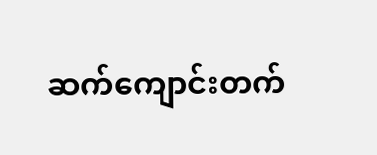ဆက်ကျောင်းတက်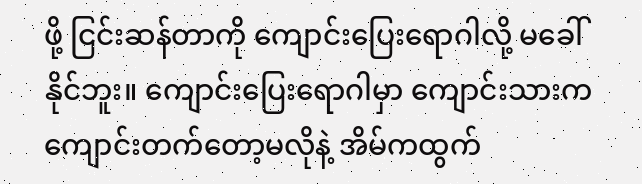ဖို့ ငြင်းဆန်တာကို ကျောင်းပြေးရောဂါလို့ မခေါ်နိုင်ဘူး။ ကျောင်းပြေးရောဂါမှာ ကျောင်းသားက ကျောင်းတက်တော့မလိုနဲ့ အိမ်ကထွက်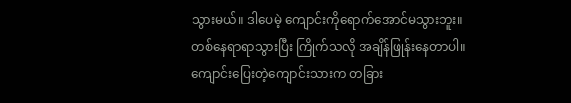သွားမယ်။ ဒါပေမဲ့ ကျောင်းကိုရောက်အောင်မသွားဘူး။ တစ်နေရာရာသွားပြီး ကြိုက်သလို အချိန်ဖြုန်းနေတာပါ။ ကျောင်းပြေးတဲ့ကျောင်းသားက တခြား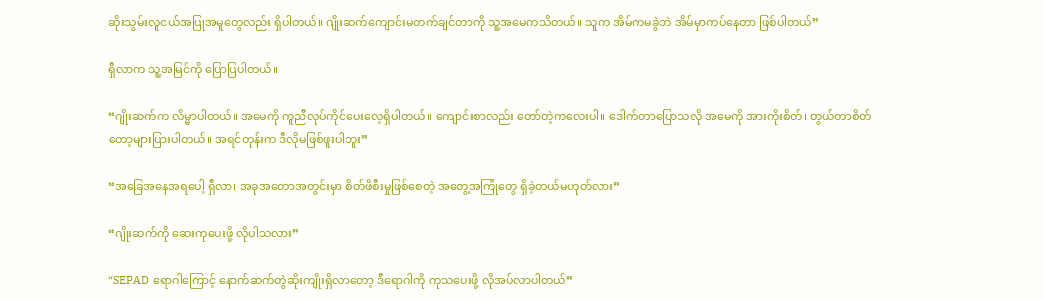ဆိုးသွမ်းလူငယ်အပြုအမူတွေလည်း ရှိပါတယ်။ ဂျိုးဆက်ကျောင်းမတက်ချင်တာကို သူ့အမေကသိတယ်။ သူက အိမ်ကမခွဲဘဲ အိမ်မှာကပ်နေတာ ဖြစ်ပါတယ်”

ရှီလာက သူ့အမြင်ကို ပြောပြပါတယ်။

“ဂျိုးဆက်က လိမ္မာပါတယ်။ အမေကို ကူညီလုပ်ကိုင်ပေးလေ့ရှိပါတယ်။ ကျောင်းစာလည်း တော်တဲ့ကလေးပါ။ ဒေါက်တာပြောသလို အမေကို အားကိုးစိတ်၊ တွယ်တာစိတ်တော့များပြားပါတယ်။ အရင်တုန်းက ဒီလိုမဖြစ်ဖူးပါဘူး”

“အခြေအနေအရပေါ့ ရှီလာ၊ အခုအတောအတွင်းမှာ စိတ်ဖိစီးမှုဖြစ်စေတဲ့ အတွေ့အကြုံတွေ ရှိခဲ့တယ်မဟုတ်လား”

“ဂျိုးဆက်ကို ဆေးကုပေးဖို့ လိုပါသလား”

“SEPAD ရောဂါကြောင့် နောက်ဆက်တွဲဆိုးကျိုးရှိလာတော့ ဒီရောဂါကို ကုသပေးဖို့ လိုအပ်လာပါတယ်”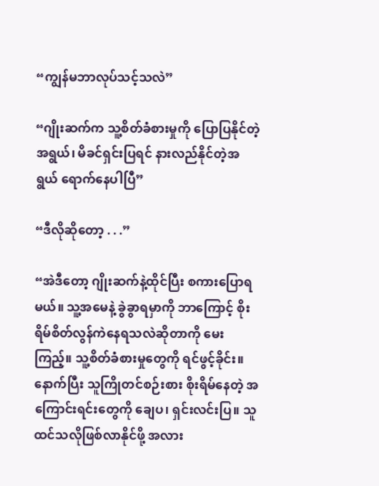“ကျွန်မဘာလုပ်သင့်သလဲ”

“ဂျိုးဆက်က သူ့စိတ်ခံစားမှုကို ပြောပြနိုင်တဲ့အရွယ်၊ မိခင်ရှင်းပြရင် နားလည်နိုင်တဲ့အရွယ် ရောက်နေပါပြီ”

“ဒီလိုဆိုတော့ . . .”

“အဲဒီတော့ ဂျိုးဆက်နဲ့ထိုင်ပြီး စကားပြောရမယ်။ သူ့အမေနဲ့ ခွဲခွာရမှာကို ဘာကြောင့် စိုးရိမ်စိတ်လွန်ကဲနေရသလဲဆိုတာကို မေးကြည့်။ သူ့စိတ်ခံစားမှုတွေကို ရင်ဖွင့်ခိုင်း။ နောက်ပြီး သူကြိုတင်စဉ်းစား စိုးရိမ်နေတဲ့ အကြောင်းရင်းတွေကို ချေပ၊ ရှင်းလင်းပြ။ သူထင်သလိုဖြစ်လာနိုင်ဖို့ အလား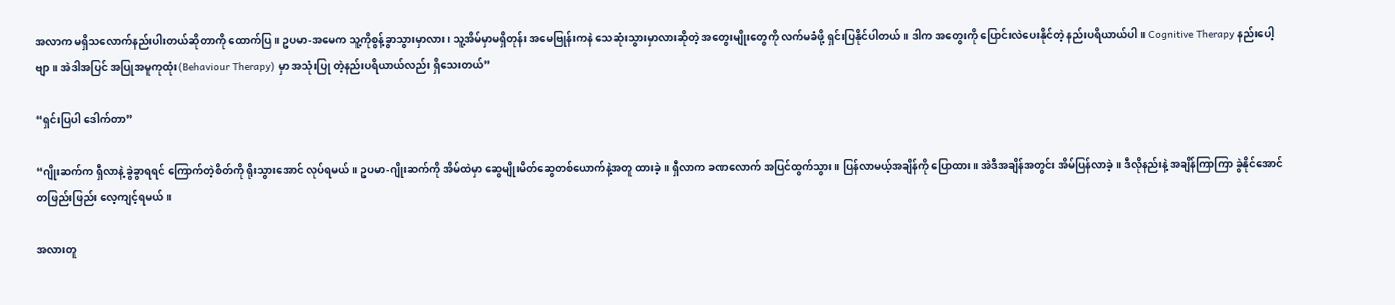အလာက မရှိသလောက်နည်းပါးတယ်ဆိုတာကို ထောက်ပြ။ ဥပမာ-အမေက သူ့ကိုစွန့်ခွာသွားမှာလား၊ သူ့အိမ်မှာမရှိတုန်း အမေဗြုန်းကနဲ သေဆုံးသွားမှာလားဆိုတဲ့ အတွေးမျိုးတွေကို လက်မခံဖို့ ရှင်းပြနိုင်ပါတယ်။ ဒါက အတွေးကို ပြောင်းလဲပေးနိုင်တဲ့ နည်းပရိယာယ်ပါ။ Cognitive Therapy နည်းပေါ့ဗျာ။ အဲဒါအပြင် အပြုအမူကုထုံး(Behaviour Therapy) မှာ အသုံးပြု တဲ့နည်းပရိယာယ်လည်း ရှိသေးတယ်”

“ရှင်းပြပါ ဒေါက်တာ”

“ဂျိုးဆက်က ရှီလာနဲ့ ခွဲခွာရရင် ကြောက်တဲ့စိတ်ကို ရိုးသွားအောင် လုပ်ရမယ်။ ဥပမာ-ဂျိုးဆက်ကို အိမ်ထဲမှာ ဆွေမျိုးမိတ်ဆွေတစ်ယောက်နဲ့အတူ ထားခဲ့။ ရှီလာက ခဏလောက် အပြင်ထွက်သွား။ ပြန်လာမယ့်အချိန်ကို ပြောထား။ အဲဒီအချိန်အတွင်း အိမ်ပြန်လာခဲ့။ ဒီလိုနည်းနဲ့ အချိန်ကြာကြာ ခွဲနိုင်အောင် တဖြည်းဖြည်း လေ့ကျင့်ရမယ်။

အလားတူ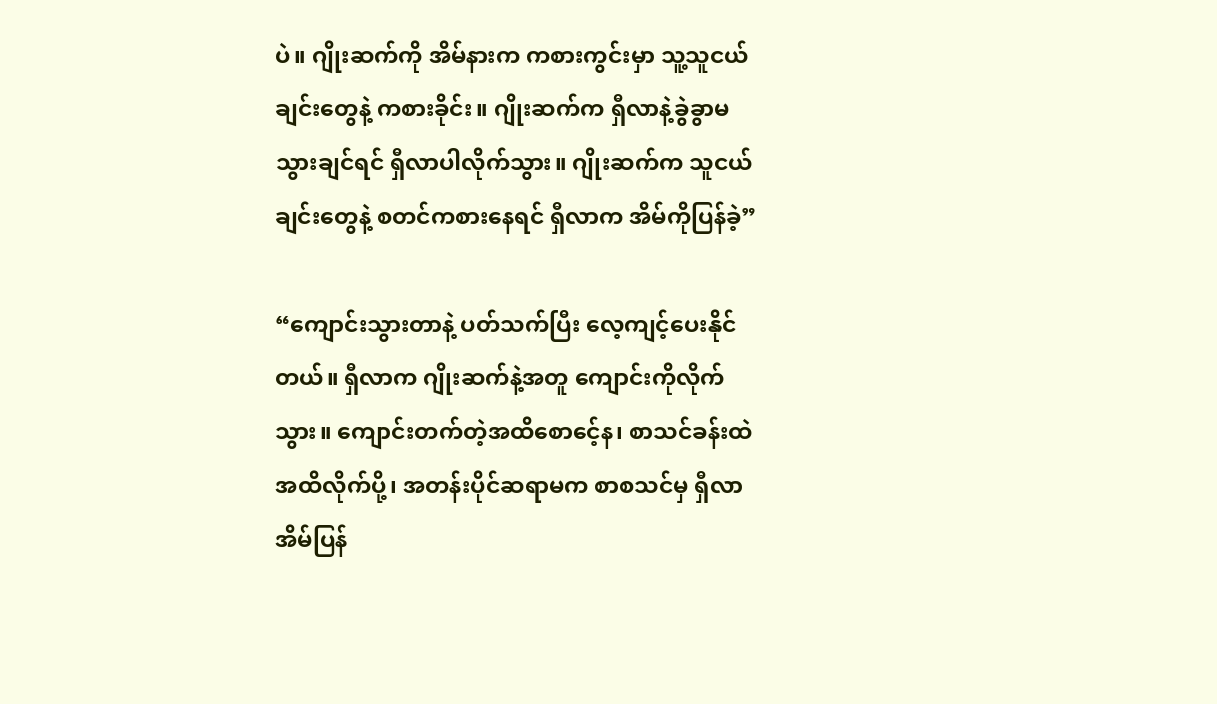ပဲ။ ဂျိုးဆက်ကို အိမ်နားက ကစားကွင်းမှာ သူ့သူငယ်ချင်းတွေနဲ့ ကစားခိုင်း။ ဂျိုးဆက်က ရှီလာနဲ့ခွဲခွာမသွားချင်ရင် ရှီလာပါလိုက်သွား။ ဂျိုးဆက်က သူငယ်ချင်းတွေနဲ့ စတင်ကစားနေရင် ရှီလာက အိမ်ကိုပြန်ခဲ့”

“ကျောင်းသွားတာနဲ့ ပတ်သက်ပြီး လေ့ကျင့်ပေးနိုင်တယ်။ ရှီလာက ဂျိုးဆက်နဲ့အတူ ကျောင်းကိုလိုက်သွား။ ကျောင်းတက်တဲ့အထိစောငေ့်န၊ စာသင်ခန်းထဲအထိလိုက်ပို့၊ အတန်းပိုင်ဆရာမက စာစသင်မှ ရှီလာအိမ်ပြန်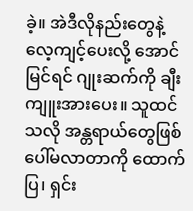ခဲ့။ အဲဒီလိုနည်းတွေနဲ့ လေ့ကျင့်ပေးလို့ အောင်မြင်ရင် ဂျုးဆက်ကို ချီးကျူးအားပေး။ သူထင်သလို အန္တရာယ်တွေဖြစ်ပေါ်မလာတာကို ထောက်ပြ၊ ရှင်း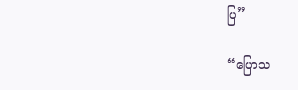ပြ”

“ပြောသ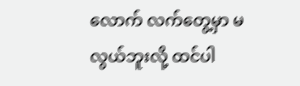လောက် လက်တွေ့မှာ မလွယ်ဘူးလို့ ထင်ပါ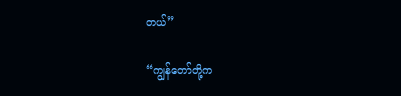တယ်”

“ကျွန်တော်တို့က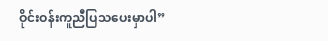ဝိုင်းဝန်းကူညီပြသပေးမှာပါ”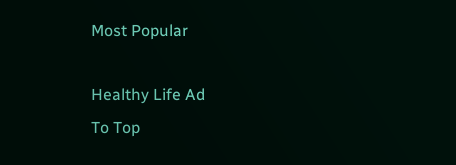Most Popular

Healthy Life Ad
To Top